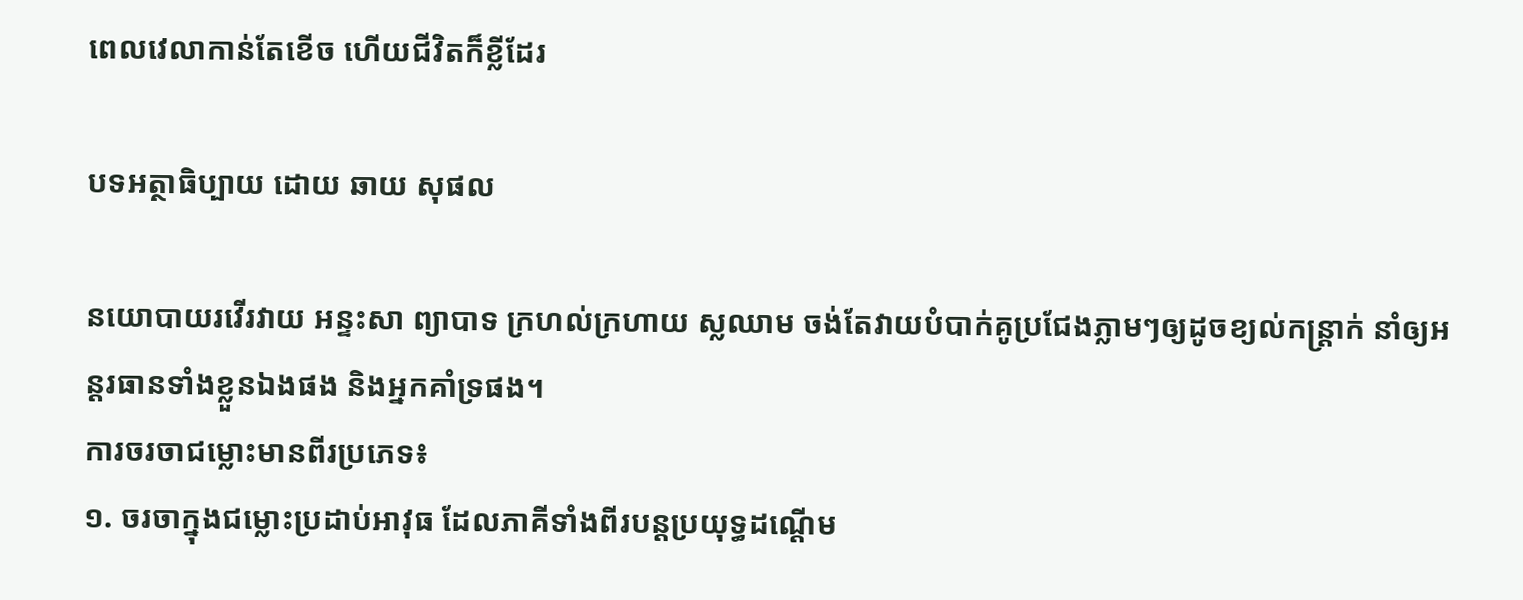ពេលវេលាកាន់តែខើច ហើយជីវិតក៏ខ្លីដែរ

បទអត្ថាធិប្បាយ ដោយ ឆាយ សុផល

នយោបាយរវើរវាយ អន្ទះសា ព្យាបាទ ក្រហល់ក្រហាយ ស្លឈាម ចង់តែវាយបំបាក់គូប្រជែងភ្លាមៗឲ្យដូចខ្យល់កន្រ្តាក់ នាំឲ្យអន្តរធានទាំងខ្លួនឯងផង និងអ្នកគាំទ្រផង។
ការចរចាជម្លោះមានពីរប្រភេទ៖
១. ចរចាក្នុងជម្លោះប្រដាប់អាវុធ ដែលភាគីទាំងពីរបន្តប្រយុទ្ធដណ្តើម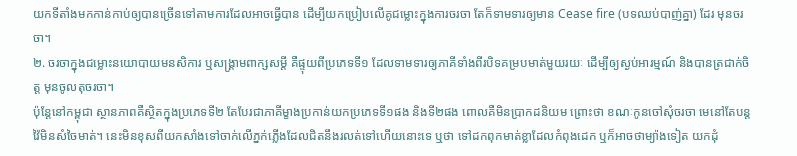យកទីតាំងមកកាន់កាប់ឲ្យបានច្រើនទៅតាមការដែលអាចធ្វើបាន ដើម្បីយកប្រៀបលើគូជម្លោះក្នុងការចរចា តែក៏ទាមទារឲ្យមាន Cease fire (បទឈប់បាញ់គ្នា) ដែរ មុនចរចា។
២. ចរចាក្នុងជម្លោះនយោបាយមនសិការ ឬសង្រ្គាមពាក្សសម្តី គឺផ្ទុយពីប្រភេទទី១ ដែលទាមទារឲ្យភាគីទាំងពីរបិទគម្របមាត់មួយរយៈ ដើម្បីឲ្យស្ងប់អារម្មណ៍ និងបានត្រជាក់ចិត្ត មុនចូលតុចរចា។
ប៉ុន្តែនៅកម្ពុជា ស្ថានភាពគឺស្ថិតក្នុងប្រភេទទី២ តែបែរជាភាគីម្ខាងប្រកាន់យកប្រភេទទី១ផង និងទី២ផង ពោលគឺមិនប្រាកដនិយម ព្រោះថា ខណៈកូនចៅសុំចរចា មេនៅតែបន្តវ៉ៃមិនសំចៃមាត់។ នេះមិនខុសពីយកសាំងទៅចាក់លើភ្នក់ភ្លើងដែលជិតនឹងរលត់ទៅហើយនោះទេ ឬថា ទៅដកពុកមាត់ខ្លាដែលកំពុងដេក ឬក៏អាចថាម្យ៉ាងទៀត យកដុំ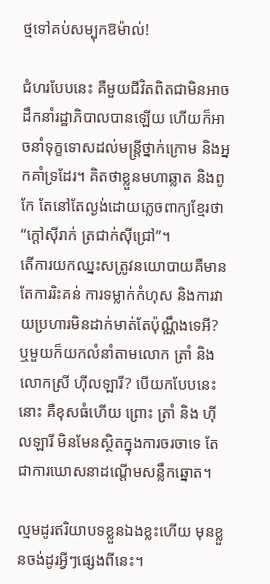ថ្មទៅគប់សម្បុកឱម៉ាល់!

ជំហរបែបនេះ គឺមួយជីវិតពិតជាមិនអាចដឹកនាំរដ្ឋាភិបាលបានឡើយ ហើយក៏អាចនាំទុក្ខទោសដល់មន្រ្តីថ្នាក់ក្រោម និងអ្នកគាំទ្រដែរ។ គិតថាខ្លួនមហាឆ្លាត និងពូកែ តែនៅតែល្ងង់ដោយភ្លេចពាក្យខ្មែរថា “ក្តៅស៊ីរាក់ ត្រជាក់ស៊ីជ្រៅ”។
តើការយកឈ្នះសត្រូវនយោបាយគឺមានតែការរិះគន់ ការទម្លាក់កំហុស និងការវាយប្រហារមិនដាក់មាត់តែប៉ុណ្ណឹងទេអី? ឬមួយក៏យកលំនាំតាមលោក ត្រាំ និងលោកស្រី ហ៊ីលឡារី? បើយកបែបនេះ នោះ គឺខុសធំហើយ ព្រោះ ត្រាំ និង ហ៊ីលឡារី មិនមែនស្ថិតក្នុងការចរចាទេ តែជាការឃោសនាដណ្តើមសន្លឹកឆ្នោត។

ល្មមដូរឥរិយាបទខ្លួនឯងខ្លះហើយ មុនខ្លួនចង់ដូរអ្វីៗផ្សេងពីនេះ។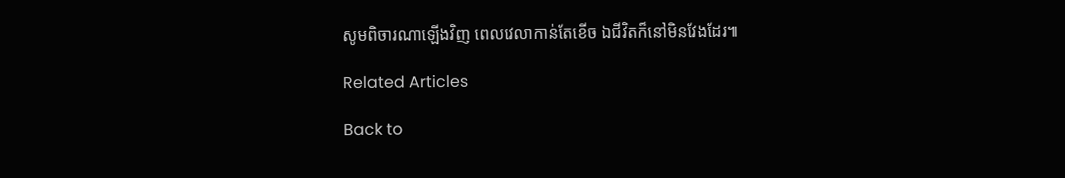សូមពិចារណាឡើងវិញ ពេលវេលាកាន់តែខើច ឯជីវិតក៏នៅមិនវែងដែរ៕

Related Articles

Back to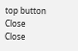top button
Close
Close